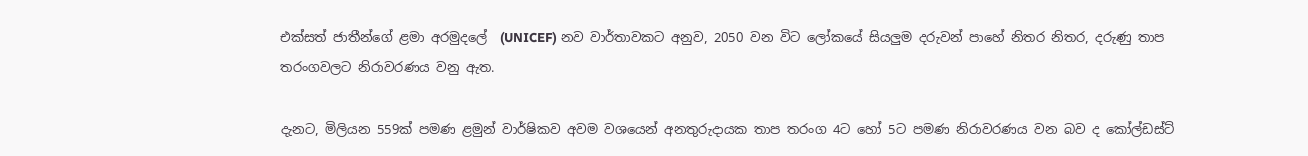එක්සත් ජාතීන්ගේ ළමා අරමුදලේ  (UNICEF) නව වාර්තාවකට අනුව, 2050 වන විට ලෝකයේ සියලුම දරුවන් පාහේ නිතර නිතර, දරුණු තාප තරංගවලට නිරාවරණය වනු ඇත.

දැනට, මිලියන 559ක් පමණ ළමුන් වාර්ෂිකව අවම වශයෙන් අනතුරුදායක තාප තරංග 4ට හෝ 5ට පමණ නිරාවරණය වන බව ද කෝල්ඩස්ට්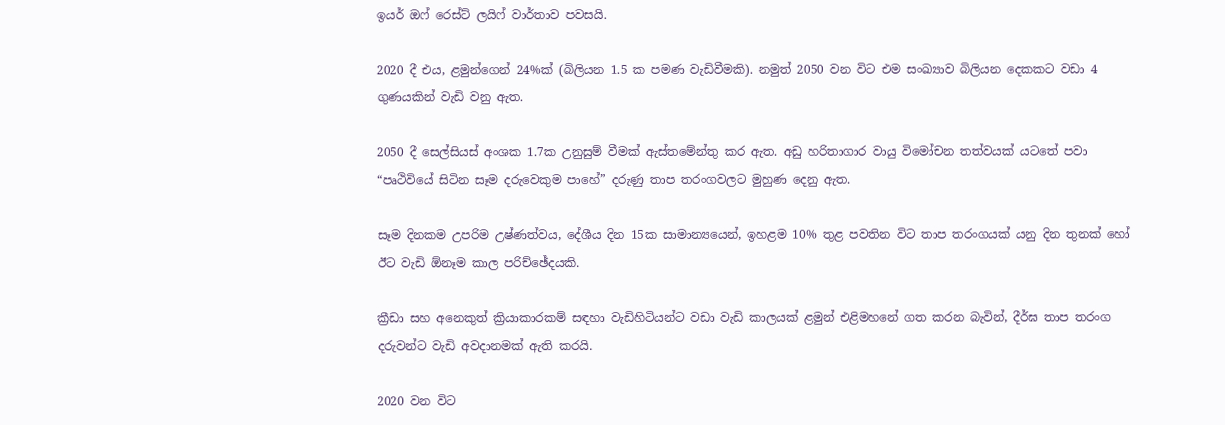ඉයර් ඔෆ් රෙස්ට් ලයිෆ් වාර්තාව පවසයි.

2020 දී එය, ළමුන්ගෙන් 24%ක් (බිලියන 1.5 ක පමණ වැඩිවීමකි). නමුත් 2050 වන විට එම සංඛ්‍යාව බිලියන දෙකකට වඩා 4 ගුණයකින් වැඩි වනු ඇත.

2050 දී සෙල්සියස් අංශක 1.7ක උනුසුම් වීමක් ඇස්තමේන්තු කර ඇත. අඩු හරිතාගාර වායු විමෝචන තත්වයක් යටතේ පවා “පෘථිවියේ සිටින සෑම දරුවෙකුම පාහේ” දරුණු තාප තරංගවලට මුහුණ දෙනු ඇත.

සෑම දිනකම උපරිම උෂ්ණත්වය, දේශීය දින 15ක සාමාන්‍යයෙන්, ඉහළම 10% තුළ පවතින විට තාප තරංගයක් යනු දින තුනක් හෝ ඊට වැඩි ඕනෑම කාල පරිච්ඡේදයකි.

ක්‍රීඩා සහ අනෙකුත් ක්‍රියාකාරකම් සඳහා වැඩිහිටියන්ට වඩා වැඩි කාලයක් ළමුන් එළිමහනේ ගත කරන බැවින්, දීර්ඝ තාප තරංග දරුවන්ට වැඩි අවදානමක් ඇති කරයි.

2020 වන විට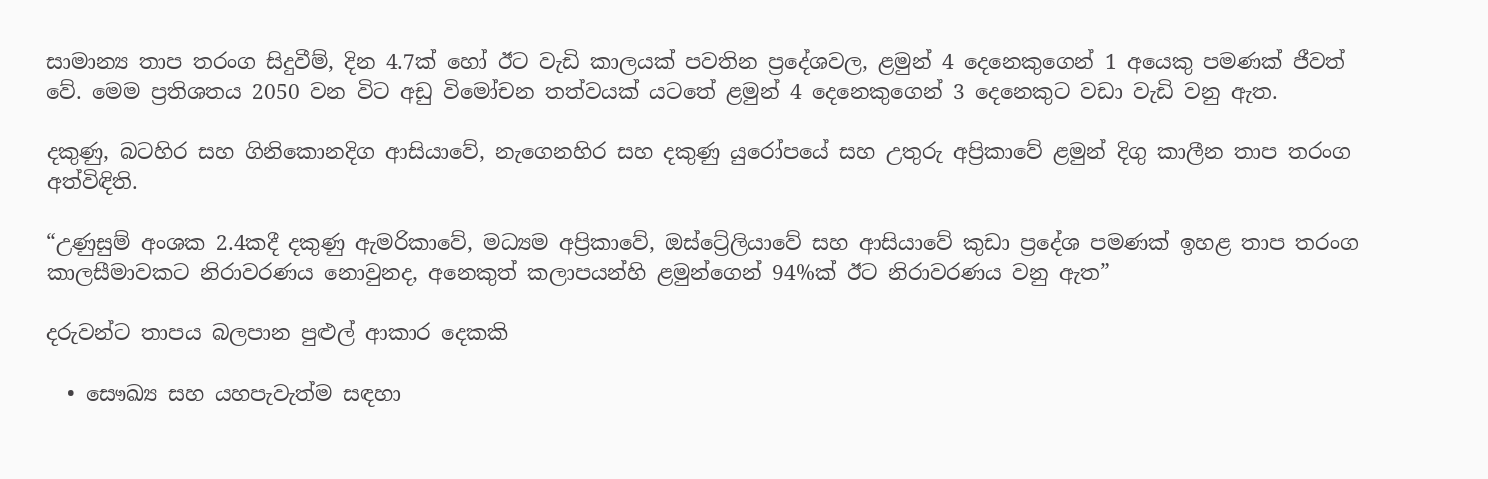සාමාන්‍ය තාප තරංග සිදුවීම්, දින 4.7ක් හෝ ඊට වැඩි කාලයක් පවතින ප්‍රදේශවල, ළමුන් 4 දෙනෙකුගෙන් 1 අයෙකු පමණක් ජීවත් වේ. මෙම ප්‍රතිශතය 2050 වන විට අඩු විමෝචන තත්වයක් යටතේ ළමුන් 4 දෙනෙකුගෙන් 3 දෙනෙකුට වඩා වැඩි වනු ඇත.

දකුණු, බටහිර සහ ගිනිකොනදිග ආසියාවේ, නැගෙනහිර සහ දකුණු යුරෝපයේ සහ උතුරු අප්‍රිකාවේ ළමුන් දිගු කාලීන තාප තරංග අත්විඳිති.

“උණුසුම් අංශක 2.4කදී දකුණු ඇමරිකාවේ, මධ්‍යම අප්‍රිකාවේ, ඔස්ට්‍රේලියාවේ සහ ආසියාවේ කුඩා ප්‍රදේශ පමණක් ඉහළ තාප තරංග කාලසීමාවකට නිරාවරණය නොවුනද, අනෙකුත් කලාපයන්හි ළමුන්ගෙන් 94%ක් ඊට නිරාවරණය වනු ඇත”

දරුවන්ට තාපය බලපාන පුළුල් ආකාර දෙකකි

  • සෞඛ්‍ය සහ යහපැවැත්ම සඳහා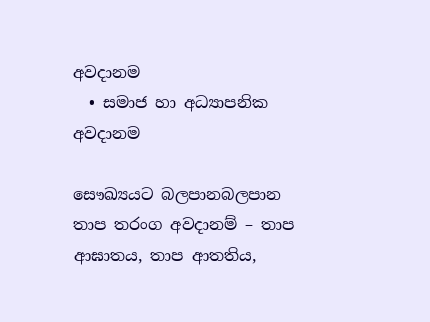අවදානම
  • සමාජ හා අධ්‍යාපනික අවදානම

සෞඛ්‍යයට බලපානබලපාන තාප තරංග අවදානම් – තාප ආඝාතය, තාප ආතතිය,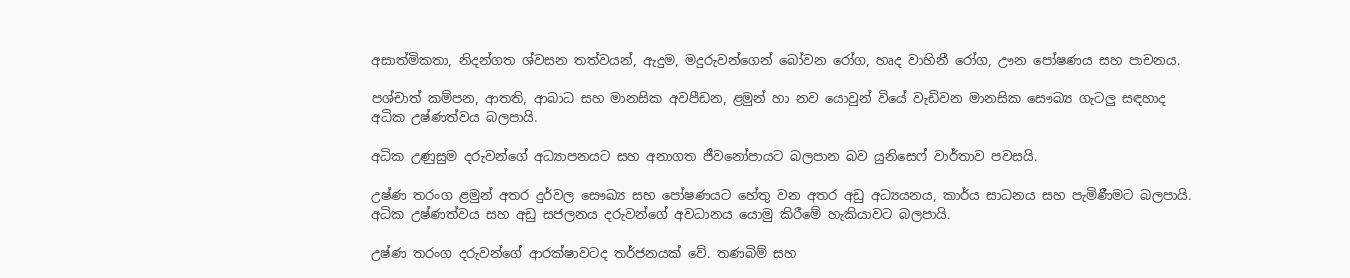අසාත්මිකතා, නිදන්ගත ශ්වසන තත්වයන්, ඇදුම, මදුරුවන්ගෙන් බෝවන රෝග, හෘද වාහිනී රෝග, ඌන පෝෂණය සහ පාචනය.

පශ්චාත් කම්පන, ආතති, ආබාධ සහ මානසික අවපීඩන, ළමුන් හා නව යොවුන් වියේ වැඩිවන මානසික සෞඛ්‍ය ගැටලු සඳහාද අධික උෂ්ණත්වය බලපායි.

අධික උණුසුම දරුවන්ගේ අධ්‍යාපනයට සහ අනාගත ජීවනෝපායට බලපාන බව යුනිසෙෆ් වාර්තාව පවසයි.

උෂ්ණ තරංග ළමුන් අතර දුර්වල සෞඛ්‍ය සහ පෝෂණයට හේතු වන අතර අඩු අධ්‍යයනය, කාර්ය සාධනය සහ පැමිණීමට බලපායි. අධික උෂ්ණත්වය සහ අඩු සජලනය දරුවන්ගේ අවධානය යොමු කිරීමේ හැකියාවට බලපායි.

උෂ්ණ තරංග දරුවන්ගේ ආරක්ෂාවටද තර්ජනයක් වේ. තණබිම් සහ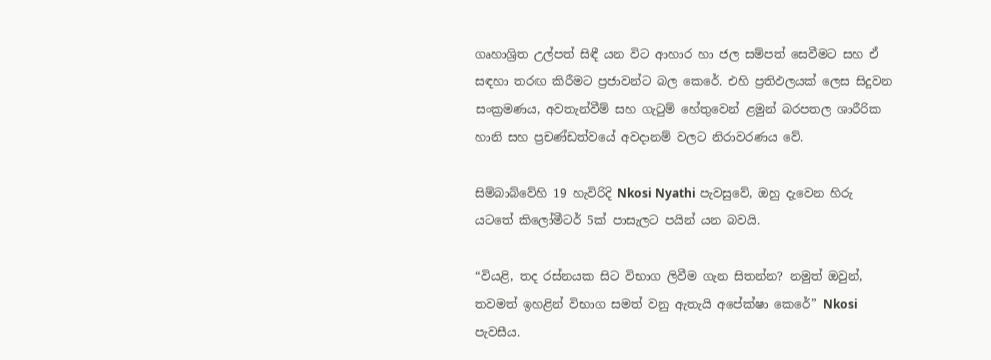ගෘහාශ්‍රිත උල්පත් සිඳී යන විට ආහාර හා ජල සම්පත් සෙවීමට සහ ඒ සඳහා තරඟ කිරීමට ප්‍රජාවන්ට බල කෙරේ. එහි ප්‍රතිඵලයක් ලෙස සිදුවන සංක්‍රමණය, අවතැන්වීම් සහ ගැටුම් හේතුවෙන් ළමුන් බරපතල ශාරීරික හානි සහ ප්‍රචණ්ඩත්වයේ අවදානම් වලට නිරාවරණය වේ.

සිම්බාබ්වේහි 19 හැවිරිදි Nkosi Nyathi පැවසුවේ, ඔහු දැවෙන හිරු යටතේ කිලෝමීටර් 5ක් පාසැලට පයින් යන බවයි.

“වියළි, තද රස්නයක සිට විභාග ලිවීම ගැන සිතන්න? නමුත් ඔවුන්, තවමත් ඉහළින් විභාග සමත් වනු ඇතැයි අපේක්ෂා කෙරේ” Nkosi පැවසීය.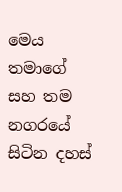මෙය තමාගේ සහ තම නගරයේ සිටින දහස්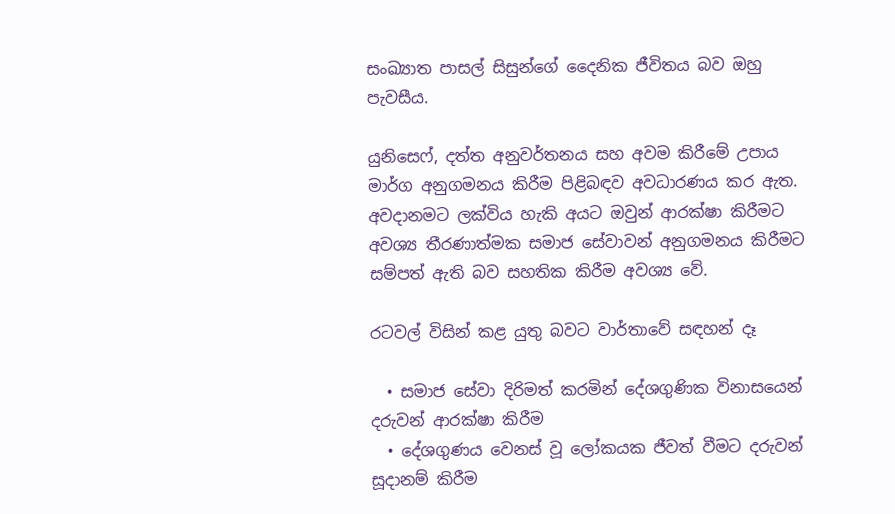සංඛ්‍යාත පාසල් සිසුන්ගේ දෛනික ජීවිතය බව ඔහු පැවසීය.

යුනිසෙෆ්, දත්ත අනුවර්තනය සහ අවම කිරීමේ උපාය මාර්ග අනුගමනය කිරීම පිළිබඳව අවධාරණය කර ඇත. අවදානමට ලක්විය හැකි අයට ඔවුන් ආරක්ෂා කිරීමට අවශ්‍ය තීරණාත්මක සමාජ සේවාවන් අනුගමනය කිරීමට සම්පත් ඇති බව සහතික කිරීම අවශ්‍ය වේ.

රටවල් විසින් කළ යුතු බවට වාර්තාවේ සඳහන් දෑ

  • සමාජ සේවා දිරිමත් කරමින් දේශගුණික විනාසයෙන් දරුවන් ආරක්ෂා කිරීම
  • දේශගුණය වෙනස් වූ ලෝකයක ජීවත් වීමට දරුවන් සූදානම් කිරීම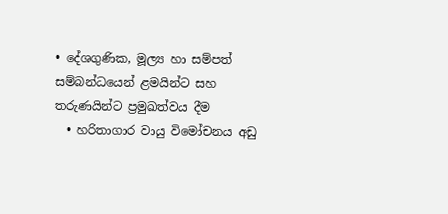• දේශගුණික, මූල්‍ය හා සම්පත් සම්බන්ධයෙන් ළමයින්ට සහ තරුණයින්ට ප්‍රමුඛත්වය දීම
  • හරිතාගාර වායු විමෝචනය අඩු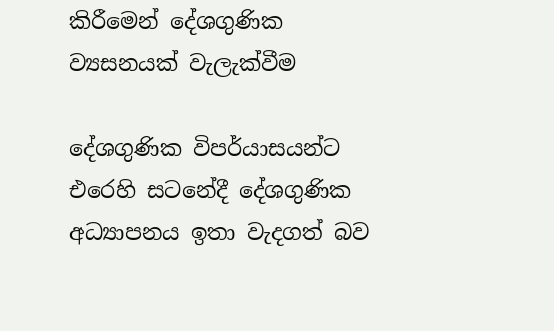කිරීමෙන් දේශගුණික ව්‍යසනයක් වැලැක්වීම

දේශගුණික විපර්යාසයන්ට එරෙහි සටනේදී දේශගුණික අධ්‍යාපනය ඉතා වැදගත් බව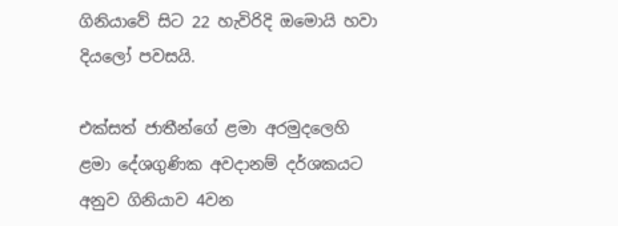ගිනියාවේ සිට 22 හැවිරිදි ඔමොයි හවා දියලෝ පවසයි.

එක්සත් ජාතීන්ගේ ළමා අරමුදලෙහි ළමා දේශගුණික අවදානම් දර්ශකයට අනුව ගිනියාව 4වන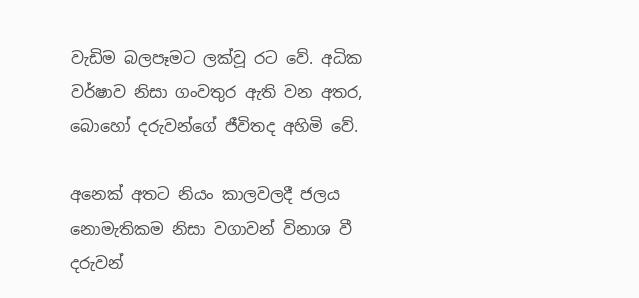වැඩිම බලපෑමට ලක්වූ රට වේ. අධික වර්ෂාව නිසා ගංවතුර ඇති වන අතර, බොහෝ දරුවන්ගේ ජීවිතද අහිමි වේ.

අනෙක් අතට නියං කාලවලදී ජලය නොමැතිකම නිසා වගාවන් විනාශ වී දරුවන්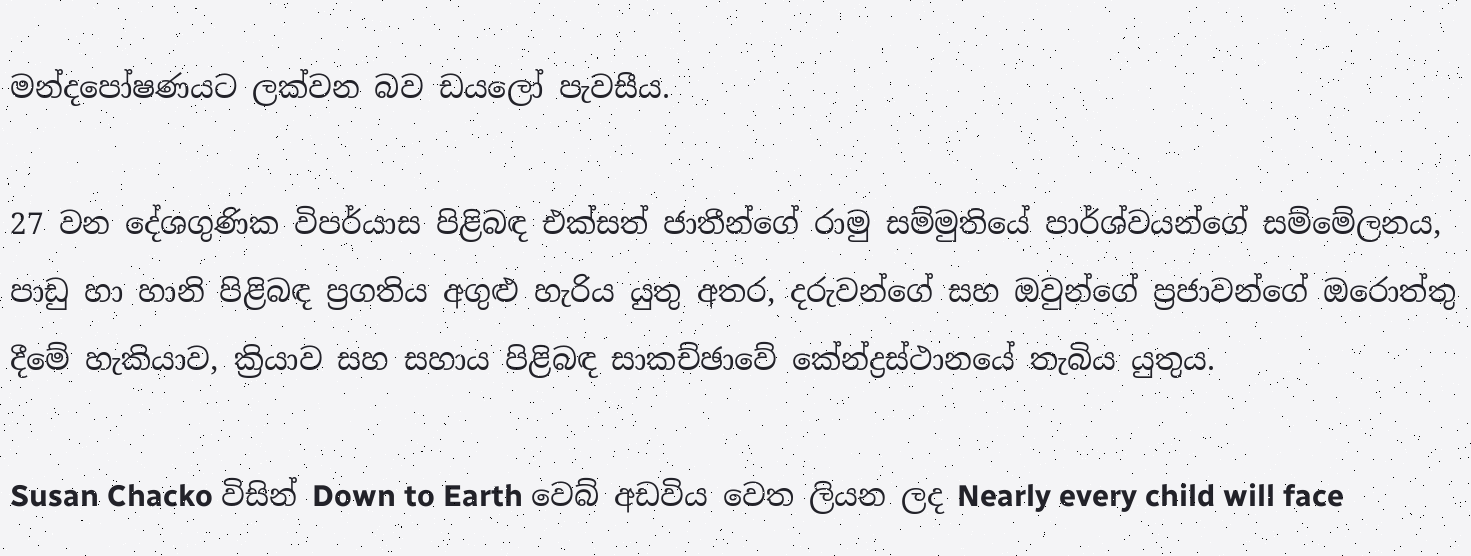මන්දපෝෂණයට ලක්වන බව ඩයලෝ පැවසීය.

27 වන දේශගුණික විපර්යාස පිළිබඳ එක්සත් ජාතීන්ගේ රාමු සම්මුතියේ පාර්ශ්වයන්ගේ සම්මේලනය, පාඩු හා හානි පිළිබඳ ප්‍රගතිය අගුළු හැරිය යුතු අතර, දරුවන්ගේ සහ ඔවුන්ගේ ප්‍රජාවන්ගේ ඔරොත්තු දීමේ හැකියාව, ක්‍රියාව සහ සහාය පිළිබඳ සාකච්ඡාවේ කේන්ද්‍රස්ථානයේ තැබිය යුතුය.

Susan Chacko විසින් Down to Earth වෙබ් අඩවිය වෙත ලියන ලද Nearly every child will face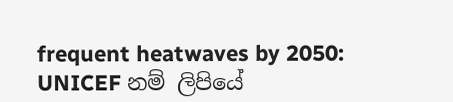frequent heatwaves by 2050: UNICEF නම් ලිපියේ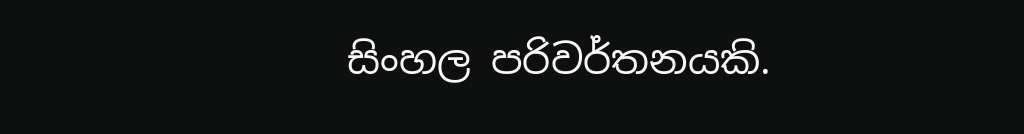සිංහල පරිවර්තනයකි.